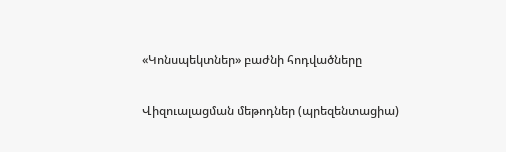«Կոնսպեկտներ» բաժնի հոդվածները

Վիզուալացման մեթոդներ (պրեզենտացիա)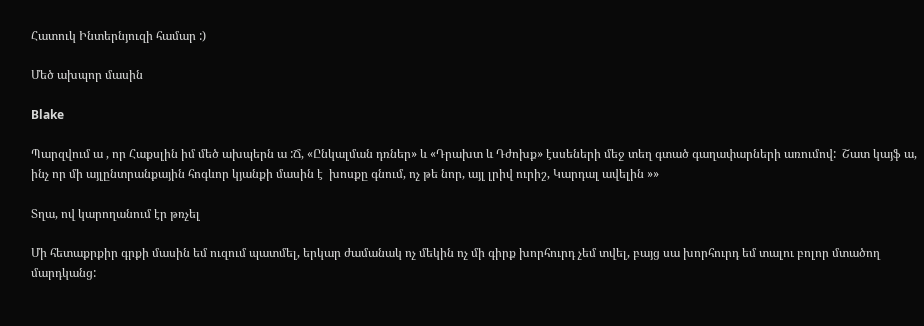Հատուկ Ինտերնյուզի համար :)

Մեծ ախպոր մասին

Blake

Պարզվում ա , որ Հաքսլին իմ մեծ ախպերն ա :Ճ, «Ընկալման դռներ» և «Դրախտ և Դժոխք» էսսեների մեջ տեղ գտած գաղափարների առումով:  Շատ կայֆ ա, ինչ որ մի այլընտրանքային հոգևոր կյանքի մասին է  խոսքը գնում, ոչ թե նոր, այլ լրիվ ուրիշ, Կարդալ ավելին »»

Տղա, ով կարողանում էր թռչել

Մի հետաքրքիր գրքի մասին եմ ուզում պատմել, երկար ժամանակ ոչ մեկին ոչ մի գիրք խորհուրդ չեմ տվել, բայց սա խորհուրդ եմ տալու բոլոր մտածող մարդկանց: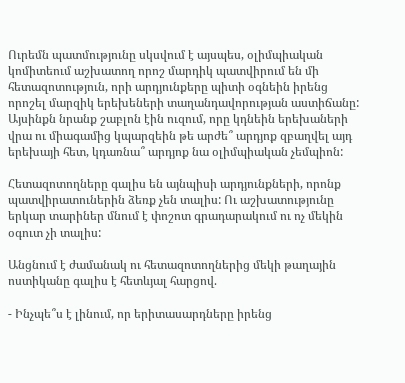Ուրեմն պատմությունը սկսվում է այսպես, օլիմպիական կոմիտեում աշխատող որոշ մարդիկ պատվիրում են մի հետազոտություն, որի արդյունքերը պիտի օգնեին իրենց որոշել մարզիկ երեխեների տաղանդավորության աստիճանը: Այսինքն նրանք շաբլոն էին ուզում, որը կդնեին երեխաների վրա ու միագամից կպարզեին թե արժե՞ արդյոք զբաղվել այդ երեխայի հետ, կդառնա՞ արդյոք նա օլիմպիական չեմպիոն:

Հետազոտողները գալիս են այնպիսի արդյունքների, որոնք պատվիրատուներին ձեռք չեն տալիս: Ու աշխատությունը երկար տարիներ մնում է փոշոտ գրադարակում ու ոչ մեկին օգուտ չի տալիս:

Անցնում է ժամանակ ու հետազոտողներից մեկի թաղային ոստիկանը գալիս է հետևյալ հարցով.

- Ինչպե՞ս է լինում, որ երիտասարդները իրենց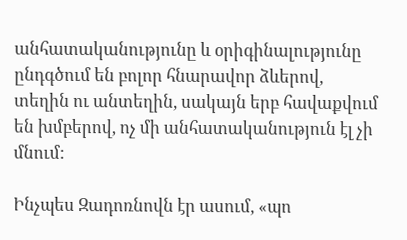անհատականությունը և օրիգինալությունը ընդգծում են բոլոր հնարավոր ձևերով, տեղին ու անտեղին, սակայն երբ հավաքվում են խմբերով, ոչ մի անհատականություն էլ չի մնում:

Ինչպես Զադոռնովն էր ասում, «պո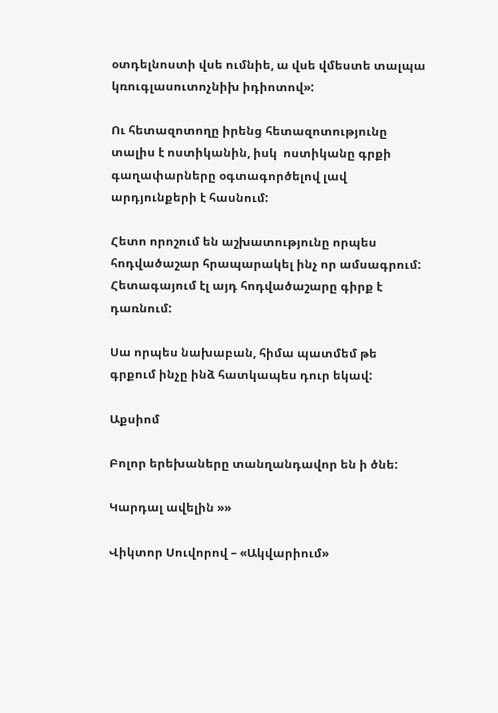օտդելնոստի վսե ումնիե, ա վսե վմեստե տալպա կռուգլասուտոչնիխ իդիոտով»:

Ու հետազոտողը իրենց հետազոտությունը տալիս է ոստիկանին, իսկ  ոստիկանը գրքի գաղափարները օգտագործելով լավ արդյունքերի է հասնում:

Հետո որոշում են աշխատությունը որպես հոդվածաշար հրապարակել ինչ որ ամսագրում: Հետագայում էլ այդ հոդվածաշարը գիրք է դառնում:

Սա որպես նախաբան, հիմա պատմեմ թե գրքում ինչը ինձ հատկապես դուր եկավ:

Աքսիոմ

Բոլոր երեխաները տանղանդավոր են ի ծնե:

Կարդալ ավելին »»

Վիկտոր Սուվորով – «Ակվարիում»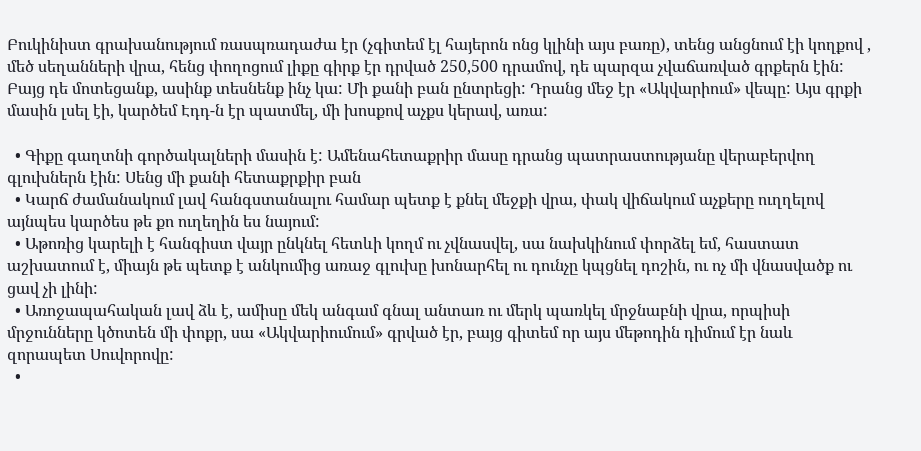Բուկինիստ գրախանությում ռասպռադաժա էր (չգիտեմ էլ հայերոն ոնց կլինի այս բառը), տենց անցնում էի կողքով , մեծ սեղանների վրա, հենց փողոցում լիքը գիրք էր դրված 250,500 դրամով, դե պարզա չվաճառված գրքերն էին: Բայց դե մոտեցանք, ասինք տեսնենք ինչ կա: Մի քանի բան ընտրեցի: Դրանց մեջ էր «Ակվարիում» վեպը: Այս գրքի մասին լսել էի, կարծեմ Էդդ-ն էր պատմել, մի խոսքով աչքս կերավ, առա:

  • Գիքը գաղտնի գործակալների մասին է: Ամենահետաքրիր մասը դրանց պատրաստությանը վերաբերվող գլուխներն էին: Սենց մի քանի հետաքրքիր բան
  • Կարճ ժամանակում լավ հանգստանալու համար պետք է քնել մեջքի վրա, փակ վիճակում աչքերը ուղղելով այնպես կարծես թե քո ուղեղին ես նայում:
  • Աթոռից կարելի է հանգիստ վայր ընկնել հետևի կողմ ու չվնասվել, սա նախկինում փորձել եմ, հաստատ աշխատում է, միայն թե պետք է անկումից առաջ գլուխը խոնարհել ու դունչը կպցնել դոշին, ու ոչ մի վնասվածք ու ցավ չի լինի:
  • Առոջապահական լավ ձև է, ամիսը մեկ անգամ գնալ անտառ ու մերկ պառկել մրջնաբնի վրա, որպիսի մրջունները կծոտեն մի փոքր, սա «Ակվարիումում» գրված էր, բայց գիտեմ որ այս մեթոդին դիմում էր նաև զորապետ Սուվորովը:
  •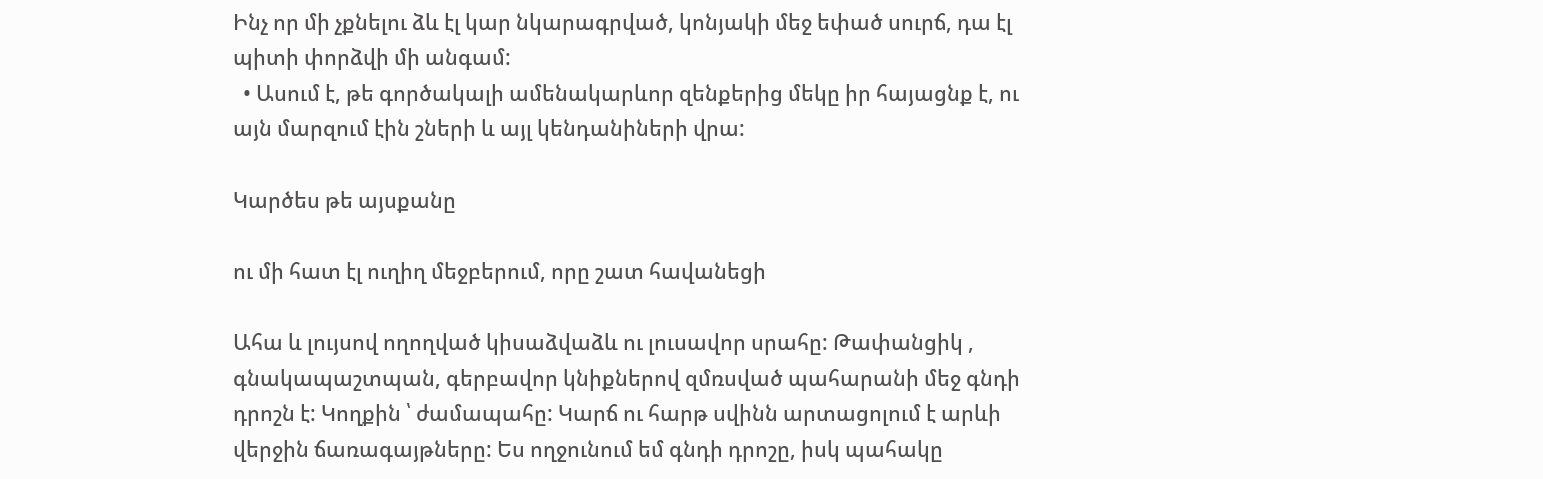Ինչ որ մի չքնելու ձև էլ կար նկարագրված, կոնյակի մեջ եփած սուրճ, դա էլ պիտի փորձվի մի անգամ:
  • Ասում է, թե գործակալի ամենակարևոր զենքերից մեկը իր հայացնք է, ու այն մարզում էին շների և այլ կենդանիների վրա:

Կարծես թե այսքանը

ու մի հատ էլ ուղիղ մեջբերում, որը շատ հավանեցի

Ահա և լույսով ողողված կիսաձվաձև ու լուսավոր սրահը: Թափանցիկ , գնակապաշտպան, գերբավոր կնիքներով զմռսված պահարանի մեջ գնդի դրոշն է: Կողքին ՝ ժամապահը: Կարճ ու հարթ սվինն արտացոլում է արևի վերջին ճառագայթները: Ես ողջունում եմ գնդի դրոշը, իսկ պահակը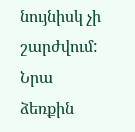նույնիսկ չի շարժվում: Նրա ձեռքին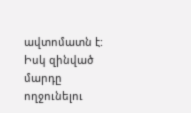ավտոմատն է: Իսկ զինված մարդը ողջունելու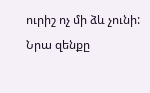ուրիշ ոչ մի ձև չունի: Նրա զենքը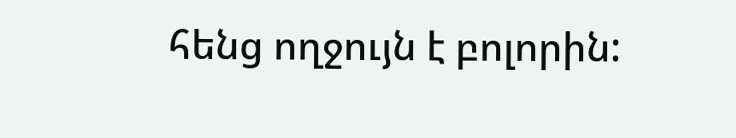հենց ողջույն է բոլորին: